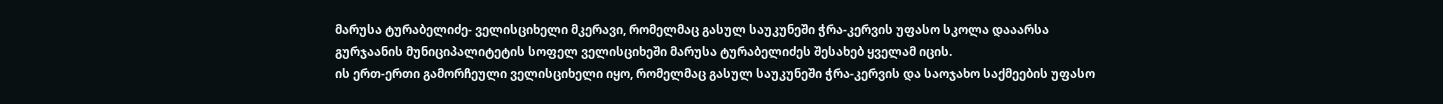მარუსა ტურაბელიძე- ველისციხელი მკერავი, რომელმაც გასულ საუკუნეში ჭრა-კერვის უფასო სკოლა დააარსა
გურჯაანის მუნიციპალიტეტის სოფელ ველისციხეში მარუსა ტურაბელიძეს შესახებ ყველამ იცის.
ის ერთ-ერთი გამორჩეული ველისციხელი იყო, რომელმაც გასულ საუკუნეში ჭრა-კერვის და საოჯახო საქმეების უფასო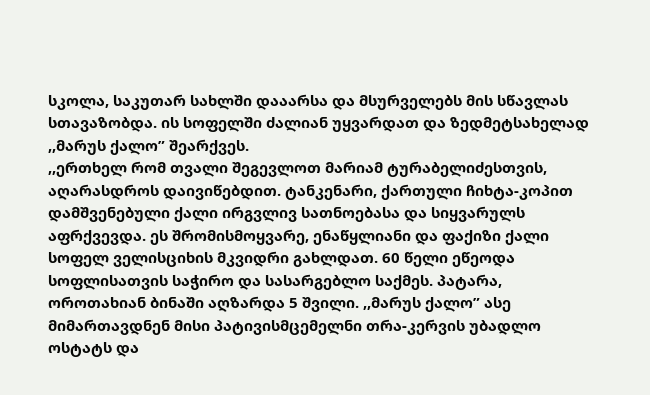სკოლა, საკუთარ სახლში დააარსა და მსურველებს მის სწავლას სთავაზობდა. ის სოფელში ძალიან უყვარდათ და ზედმეტსახელად ,,მარუს ქალო” შეარქვეს.
,,ერთხელ რომ თვალი შეგევლოთ მარიამ ტურაბელიძესთვის, აღარასდროს დაივიწებდით. ტანკენარი, ქართული ჩიხტა-კოპით დამშვენებული ქალი ირგვლივ სათნოებასა და სიყვარულს აფრქვევდა. ეს შრომისმოყვარე, ენაწყლიანი და ფაქიზი ქალი სოფელ ველისციხის მკვიდრი გახლდათ. 60 წელი ეწეოდა სოფლისათვის საჭირო და სასარგებლო საქმეს. პატარა, ოროთახიან ბინაში აღზარდა 5 შვილი. ,,მარუს ქალო” ასე მიმართავდნენ მისი პატივისმცემელნი თრა-კერვის უბადლო ოსტატს და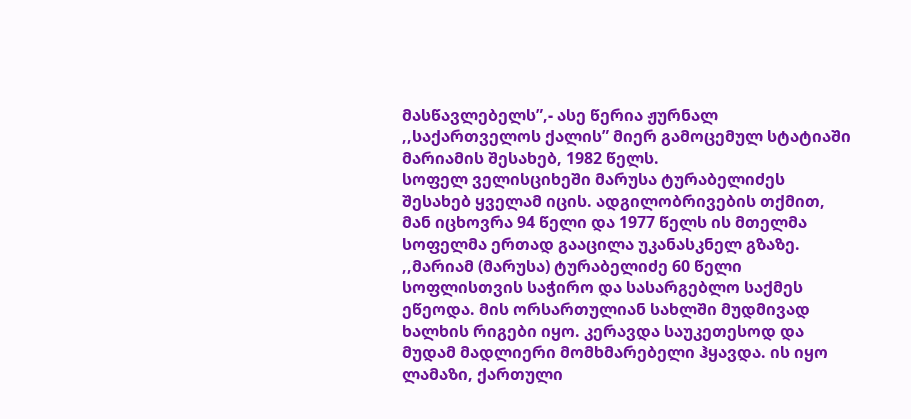მასწავლებელს”,- ასე წერია ჟურნალ ,,საქართველოს ქალის” მიერ გამოცემულ სტატიაში მარიამის შესახებ, 1982 წელს.
სოფელ ველისციხეში მარუსა ტურაბელიძეს შესახებ ყველამ იცის. ადგილობრივების თქმით, მან იცხოვრა 94 წელი და 1977 წელს ის მთელმა სოფელმა ერთად გააცილა უკანასკნელ გზაზე.
,,მარიამ (მარუსა) ტურაბელიძე 60 წელი სოფლისთვის საჭირო და სასარგებლო საქმეს ეწეოდა. მის ორსართულიან სახლში მუდმივად ხალხის რიგები იყო. კერავდა საუკეთესოდ და მუდამ მადლიერი მომხმარებელი ჰყავდა. ის იყო ლამაზი, ქართული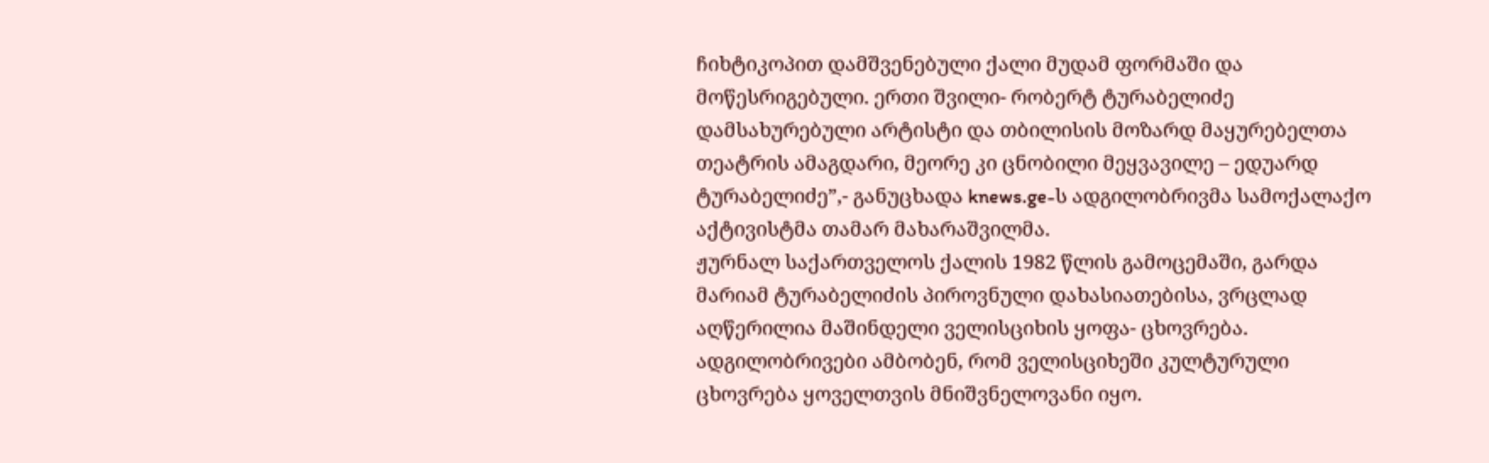ჩიხტიკოპით დამშვენებული ქალი მუდამ ფორმაში და მოწესრიგებული. ერთი შვილი- რობერტ ტურაბელიძე დამსახურებული არტისტი და თბილისის მოზარდ მაყურებელთა თეატრის ამაგდარი, მეორე კი ცნობილი მეყვავილე – ედუარდ ტურაბელიძე”,- განუცხადა knews.ge-ს ადგილობრივმა სამოქალაქო აქტივისტმა თამარ მახარაშვილმა.
ჟურნალ საქართველოს ქალის 1982 წლის გამოცემაში, გარდა მარიამ ტურაბელიძის პიროვნული დახასიათებისა, ვრცლად აღწერილია მაშინდელი ველისციხის ყოფა- ცხოვრება. ადგილობრივები ამბობენ, რომ ველისციხეში კულტურული ცხოვრება ყოველთვის მნიშვნელოვანი იყო.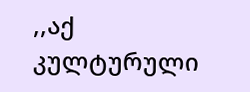,,აქ კულტურული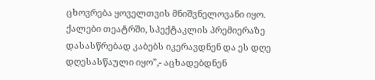ცხოვრება ყოველთვის მნიშვნელოვანი იყო. ქალები თეატრში, სპექტაკლის პრემიერაზე დასასწრებად კაბებს იკერავდნენ და ეს დღე დღესასწაული იყო”,- აცხადებდნენ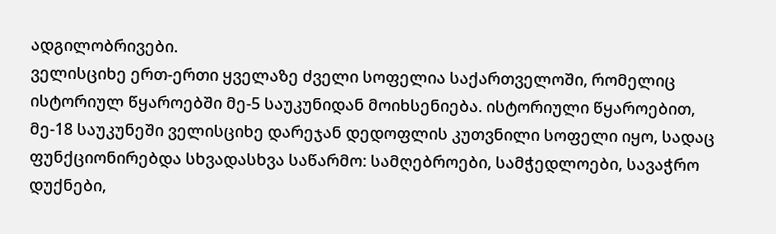ადგილობრივები.
ველისციხე ერთ-ერთი ყველაზე ძველი სოფელია საქართველოში, რომელიც ისტორიულ წყაროებში მე-5 საუკუნიდან მოიხსენიება. ისტორიული წყაროებით, მე-18 საუკუნეში ველისციხე დარეჯან დედოფლის კუთვნილი სოფელი იყო, სადაც ფუნქციონირებდა სხვადასხვა საწარმო: სამღებროები, სამჭედლოები, სავაჭრო დუქნები,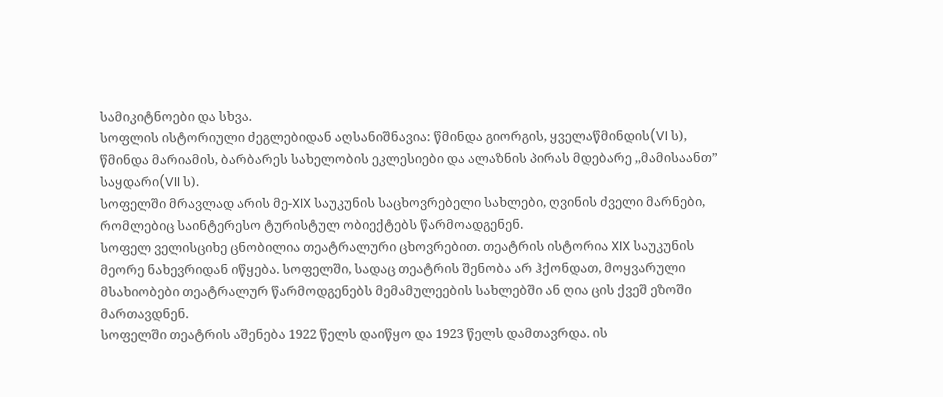სამიკიტნოები და სხვა.
სოფლის ისტორიული ძეგლებიდან აღსანიშნავია: წმინდა გიორგის, ყველაწმინდის(VI ს), წმინდა მარიამის, ბარბარეს სახელობის ეკლესიები და ალაზნის პირას მდებარე ,,მამისაანთ” საყდარი(VII ს).
სოფელში მრავლად არის მე-XIX საუკუნის საცხოვრებელი სახლები, ღვინის ძველი მარნები, რომლებიც საინტერესო ტურისტულ ობიექტებს წარმოადგენენ.
სოფელ ველისციხე ცნობილია თეატრალური ცხოვრებით. თეატრის ისტორია XIX საუკუნის მეორე ნახევრიდან იწყება. სოფელში, სადაც თეატრის შენობა არ ჰქონდათ, მოყვარული მსახიობები თეატრალურ წარმოდგენებს მემამულეების სახლებში ან ღია ცის ქვეშ ეზოში მართავდნენ.
სოფელში თეატრის აშენება 1922 წელს დაიწყო და 1923 წელს დამთავრდა. ის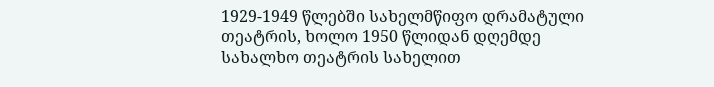1929-1949 წლებში სახელმწიფო დრამატული თეატრის, ხოლო 1950 წლიდან დღემდე სახალხო თეატრის სახელით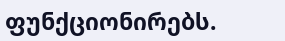ფუნქციონირებს.